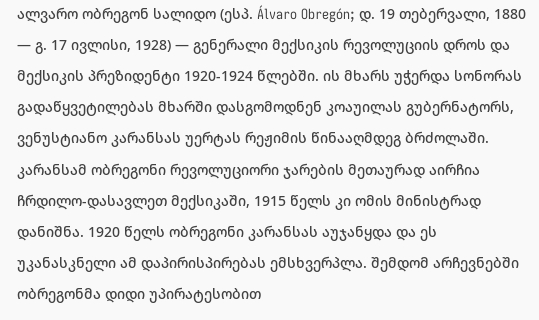ალვარო ობრეგონ სალიდო (ესპ. Álvaro Obregón; დ. 19 თებერვალი, 1880 — გ. 17 ივლისი, 1928) — გენერალი მექსიკის რევოლუციის დროს და მექსიკის პრეზიდენტი 1920-1924 წლებში. ის მხარს უჭერდა სონორას გადაწყვეტილებას მხარში დასგომოდნენ კოაუილას გუბერნატორს, ვენუსტიანო კარანსას უერტას რეჟიმის წინააღმდეგ ბრძოლაში. კარანსამ ობრეგონი რევოლუციორი ჯარების მეთაურად აირჩია ჩრდილო-დასავლეთ მექსიკაში, 1915 წელს კი ომის მინისტრად დანიშნა. 1920 წელს ობრეგონი კარანსას აუჯანყდა და ეს უკანასკნელი ამ დაპირისპირებას ემსხვერპლა. შემდომ არჩევნებში ობრეგონმა დიდი უპირატესობით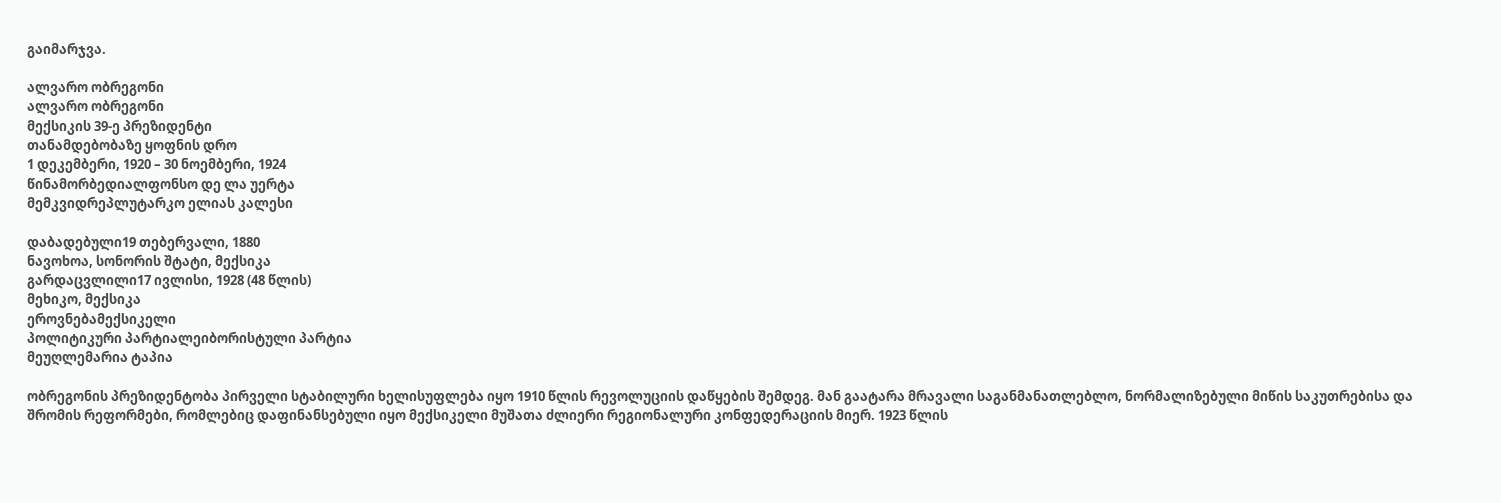გაიმარჯვა.

ალვარო ობრეგონი
ალვარო ობრეგონი
მექსიკის 39-ე პრეზიდენტი
თანამდებობაზე ყოფნის დრო
1 დეკემბერი, 1920 – 30 ნოემბერი, 1924
წინამორბედიალფონსო დე ლა უერტა
მემკვიდრეპლუტარკო ელიას კალესი

დაბადებული19 თებერვალი, 1880
ნავოხოა, სონორის შტატი, მექსიკა
გარდაცვლილი17 ივლისი, 1928 (48 წლის)
მეხიკო, მექსიკა
ეროვნებამექსიკელი
პოლიტიკური პარტიალეიბორისტული პარტია
მეუღლემარია ტაპია

ობრეგონის პრეზიდენტობა პირველი სტაბილური ხელისუფლება იყო 1910 წლის რევოლუციის დაწყების შემდეგ. მან გაატარა მრავალი საგანმანათლებლო, ნორმალიზებული მიწის საკუთრებისა და შრომის რეფორმები, რომლებიც დაფინანსებული იყო მექსიკელი მუშათა ძლიერი რეგიონალური კონფედერაციის მიერ. 1923 წლის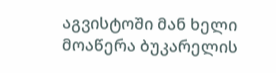აგვისტოში მან ხელი მოაწერა ბუკარელის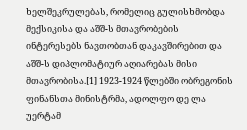ხელშეკრულებას, რომელიც გულისხმობდა მექსიკისა და აშშ-ს მთავრობების ინტერესებს ნავთობთან დაკავშირებით და აშშ-ს დიპლომატიურ აღიარებას მისი მთავრობისა.[1] 1923-1924 წლებში ობრეგონის ფინანსთა მინისტრმა, ადოლფო დე ლა უერტამ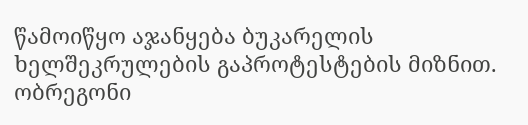წამოიწყო აჯანყება ბუკარელის ხელშეკრულების გაპროტესტების მიზნით. ობრეგონი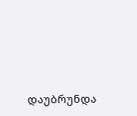დაუბრუნდა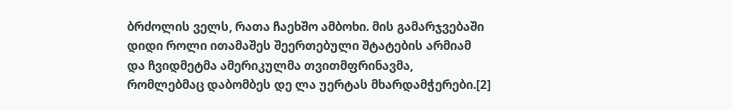ბრძოლის ველს, რათა ჩაეხშო ამბოხი. მის გამარჯვებაში დიდი როლი ითამაშეს შეერთებული შტატების არმიამ და ჩვიდმეტმა ამერიკულმა თვითმფრინავმა, რომლებმაც დაბომბეს დე ლა უერტას მხარდამჭერები.[2]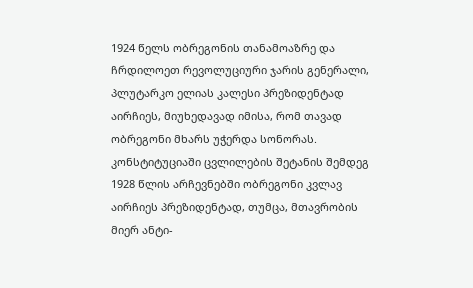1924 წელს ობრეგონის თანამოაზრე და ჩრდილოეთ რევოლუციური ჯარის გენერალი, პლუტარკო ელიას კალესი პრეზიდენტად აირჩიეს, მიუხედავად იმისა, რომ თავად ობრეგონი მხარს უჭერდა სონორას. კონსტიტუციაში ცვლილების შეტანის შემდეგ 1928 წლის არჩევნებში ობრეგონი კვლავ აირჩიეს პრეზიდენტად, თუმცა, მთავრობის მიერ ანტი-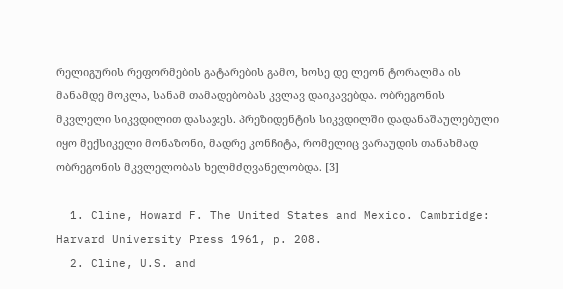რელიგურის რეფორმების გატარების გამო, ხოსე დე ლეონ ტორალმა ის მანამდე მოკლა, სანამ თამადებობას კვლავ დაიკავებდა. ობრეგონის მკვლელი სიკვდილით დასაჯეს. პრეზიდენტის სიკვდილში დადანაშაულებული იყო მექსიკელი მონაზონი, მადრე კონჩიტა, რომელიც ვარაუდის თანახმად ობრეგონის მკვლელობას ხელმძღვანელობდა. [3]

  1. Cline, Howard F. The United States and Mexico. Cambridge: Harvard University Press 1961, p. 208.
  2. Cline, U.S. and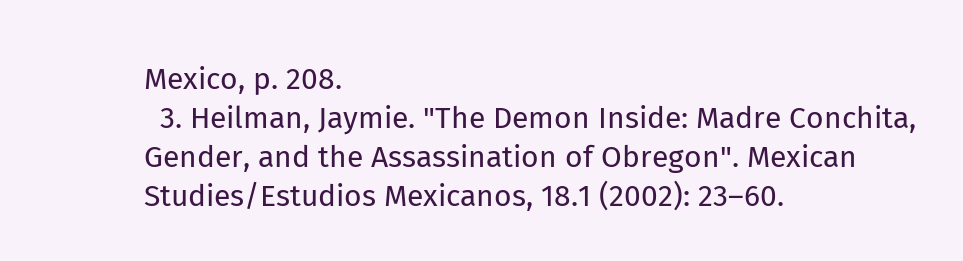Mexico, p. 208.
  3. Heilman, Jaymie. "The Demon Inside: Madre Conchita, Gender, and the Assassination of Obregon". Mexican Studies/Estudios Mexicanos, 18.1 (2002): 23–60.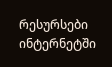რესურსები ინტერნეტში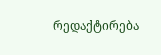რედაქტირება